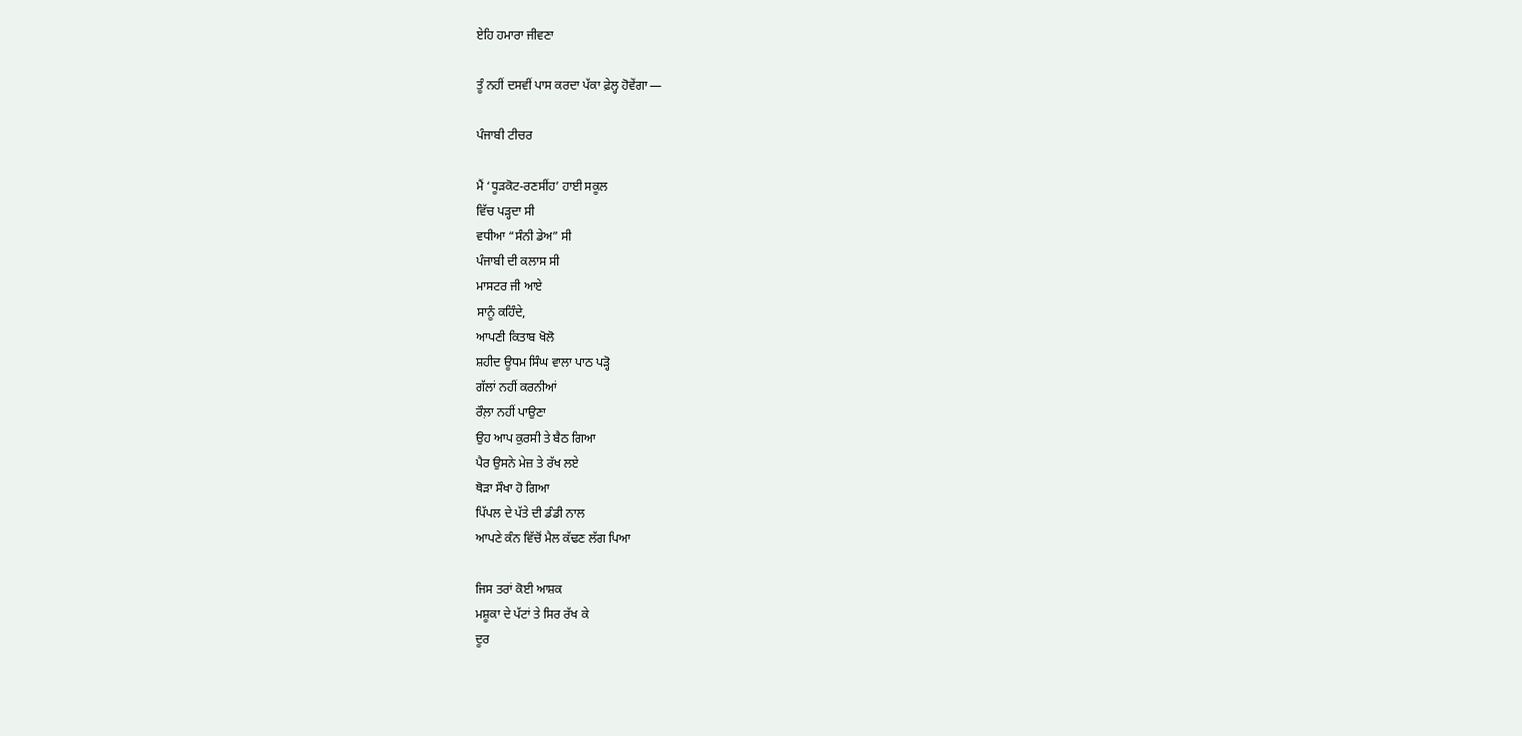ਏਹਿ ਹਮਾਰਾ ਜੀਵਣਾ

ਤੂੰ ਨਹੀਂ ਦਸਵੀਂ ਪਾਸ ਕਰਦਾ ਪੱਕਾ ਫ਼ੇਲ੍ਹ ਹੋਵੇਂਗਾ —

ਪੰਜਾਬੀ ਟੀਚਰ

ਮੈਂ ‘ਧੂੜਕੋਟ-ਰਣਸੀਂਹ’ ਹਾਈ ਸਕੂਲ
ਵਿੱਚ ਪੜ੍ਹਦਾ ਸੀ
ਵਧੀਆ “ਸੰਨੀ ਡੇਅ” ਸੀ
ਪੰਜਾਬੀ ਦੀ ਕਲਾਸ ਸੀ
ਮਾਸਟਰ ਜੀ ਆਏ
ਸਾਨੂੰ ਕਹਿੰਦੇ,
ਆਪਣੀ ਕਿਤਾਬ ਖੋਲੋ
ਸ਼ਹੀਦ ਊਧਮ ਸਿੰਘ ਵਾਲਾ ਪਾਠ ਪੜ੍ਹੋ
ਗੱਲਾਂ ਨਹੀਂ ਕਰਨੀਆਂ
ਰੌਲ਼ਾ ਨਹੀਂ ਪਾਉਣਾ
ਉਹ ਆਪ ਕੁਰਸੀ ਤੇ ਬੈਠ ਗਿਆ
ਪੈਰ ਉਸਨੇ ਮੇਜ਼ ਤੇ ਰੱਖ ਲਏ
ਥੋੜਾ ਸੌਖਾ ਹੋ ਗਿਆ
ਪਿੱਪਲ ਦੇ ਪੱਤੇ ਦੀ ਡੰਡੀ ਨਾਲ
ਆਪਣੇ ਕੰਨ ਵਿੱਚੋਂ ਮੈਲ ਕੱਢਣ ਲੱਗ ਪਿਆ

ਜਿਸ ਤਰਾਂ ਕੋਈ ਆਸ਼ਕ
ਮਸ਼ੂਕਾ ਦੇ ਪੱਟਾਂ ਤੇ ਸਿਰ ਰੱਖ ਕੇ
ਦੂਰ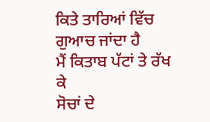ਕਿਤੇ ਤਾਰਿਆਂ ਵਿੱਚ ਗੁਆਚ ਜਾਂਦਾ ਹੈ
ਮੈਂ ਕਿਤਾਬ ਪੱਟਾਂ ਤੇ ਰੱਖ ਕੇ
ਸੋਚਾਂ ਦੇ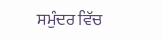ਸਮੁੰਦਰ ਵਿੱਚ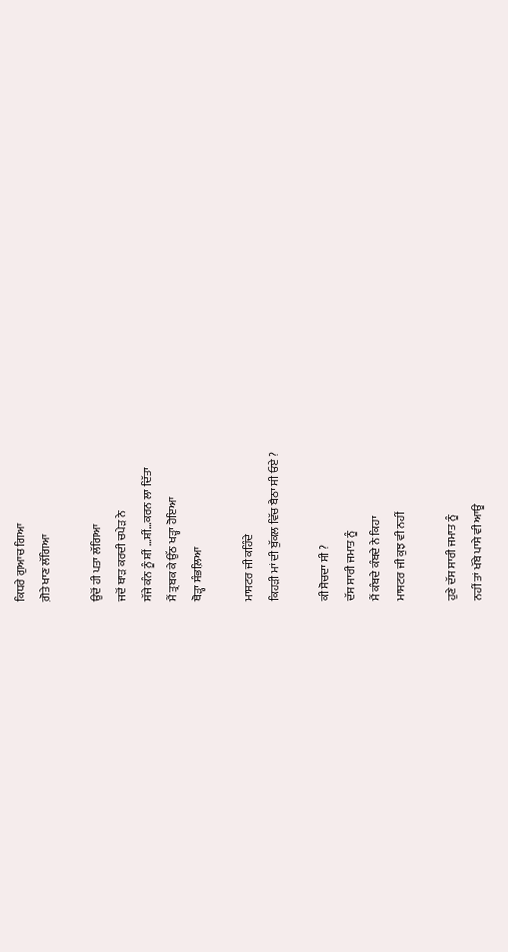ਕਿਧਰੇ ਗੁਆਚ ਗਿਆ
ਗ਼ੋਤੇ ਖਾਣ ਲੱਗਿਆ

ਉਦੋਂ ਹੀ ਪਤਾ ਲੱਗਿਆ
ਜਦੋਂ ਥਾੜ ਕਰਦੀ ਚਪੇੜ ਨੇ
ਸੱਜੇ ਕੰਨ ਨੂੰ ਸ਼ੀਂ …ਸ਼ੀਂ…ਕਰਨ ਲਾ ਦਿੱਤਾ
ਮੈਂ ਤ੍ਰਬਕ ਕੇ ਉੱਠ ਖੜ੍ਹਾ ਹੋਇਆ
ਥੋੜ੍ਹਾ ਸੰਭਲ਼ਿਆ

ਮਾਸਟਰ ਜੀ ਕਹਿੰਦੇ
ਕਿਹੜੀ ਮਾਂ ਦੀ ਬੁੱਕਲ ਵਿੱਚ ਬੈਠਾ ਸੀ ਓਏ ?

ਕੀ ਸੋਚਦਾ ਸੀ ?
ਦੱਸ ਸਾਰੀ ਜਮਾਤ ਨੂੰ
ਮੈਂ ਕੰਬਦੇ ਕੰਬਦੇ ਨੇ ਕਿਹਾ
ਮਾਸਟਰ ਜੀ ਕੁਝ ਵੀ ਨਹੀਂ

ਹੁਣੇ ਦੱਸ ਸਾਰੀ ਜਮਾਤ ਨੂੰ
ਨਹੀਂ ਤਾਂ ਖੱਬੇ ਪਾਸੇ ਵੀ ਆਊ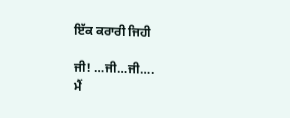ਇੱਕ ਕਰਾਰੀ ਜਿਹੀ

ਜੀ! …ਜੀ…ਜੀ….
ਮੈਂ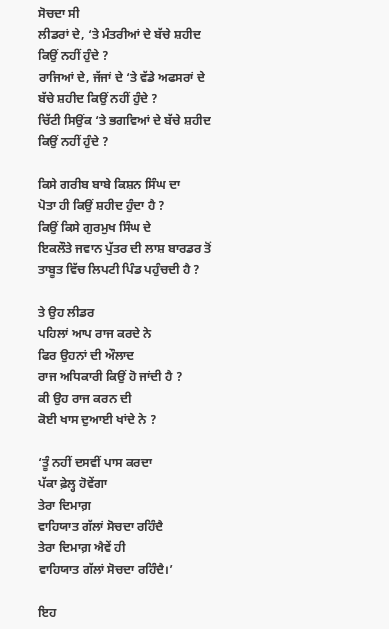ਸੋਚਦਾ ਸੀ
ਲੀਡਰਾਂ ਦੇ, ‘ਤੇ ਮੰਤਰੀਆਂ ਦੇ ਬੱਚੇ ਸ਼ਹੀਦ ਕਿਉਂ ਨਹੀਂ ਹੁੰਦੇ ?
ਰਾਜਿਆਂ ਦੇ, ਜੱਜਾਂ ਦੇ ‘ਤੇ ਵੱਡੇ ਅਫਸਰਾਂ ਦੇ ਬੱਚੇ ਸ਼ਹੀਦ ਕਿਉਂ ਨਹੀਂ ਹੁੰਦੇ ?
ਚਿੱਟੀ ਸਿਉਂਕ ‘ਤੇ ਭਗਵਿਆਂ ਦੇ ਬੱਚੇ ਸ਼ਹੀਦ ਕਿਉਂ ਨਹੀਂ ਹੁੰਦੇ ?

ਕਿਸੇ ਗਰੀਬ ਬਾਬੇ ਕਿਸ਼ਨ ਸਿੰਘ ਦਾ
ਪੋਤਾ ਹੀ ਕਿਉਂ ਸ਼ਹੀਦ ਹੁੰਦਾ ਹੈ ?
ਕਿਉਂ ਕਿਸੇ ਗੁਰਮੁਖ ਸਿੰਘ ਦੇ
ਇਕਲੌਤੇ ਜਵਾਨ ਪੁੱਤਰ ਦੀ ਲਾਸ਼ ਬਾਰਡਰ ਤੋਂ
ਤਾਬੂਤ ਵਿੱਚ ਲਿਪਟੀ ਪਿੰਡ ਪਹੁੰਚਦੀ ਹੈ ?

ਤੇ ਉਹ ਲੀਡਰ
ਪਹਿਲਾਂ ਆਪ ਰਾਜ ਕਰਦੇ ਨੇ
ਫਿਰ ਉਹਨਾਂ ਦੀ ਔਲਾਦ
ਰਾਜ ਅਧਿਕਾਰੀ ਕਿਉਂ ਹੋ ਜਾਂਦੀ ਹੈ ?
ਕੀ ਉਹ ਰਾਜ ਕਰਨ ਦੀ
ਕੋਈ ਖਾਸ ਦੁਆਈ ਖਾਂਦੇ ਨੇ ?

‘ਤੂੰ ਨਹੀਂ ਦਸਵੀਂ ਪਾਸ ਕਰਦਾ
ਪੱਕਾ ਫ਼ੇਲ੍ਹ ਹੋਵੇਂਗਾ
ਤੇਰਾ ਦਿਮਾਗ਼
ਵਾਹਿਯਾਤ ਗੱਲਾਂ ਸੋਚਦਾ ਰਹਿੰਦੈ
ਤੇਰਾ ਦਿਮਾਗ਼ ਐਵੇਂ ਹੀ
ਵਾਹਿਯਾਤ ਗੱਲਾਂ ਸੋਚਦਾ ਰਹਿੰਦੈ।’

ਇਹ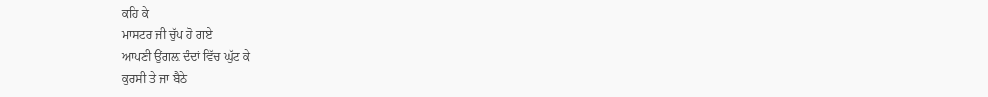ਕਹਿ ਕੇ
ਮਾਸਟਰ ਜੀ ਚੁੱਪ ਹੋ ਗਏ
ਆਪਣੀ ਉਂਗਲ਼ ਦੰਦਾਂ ਵਿੱਚ ਘੁੱਟ ਕੇ
ਕੁਰਸੀ ਤੇ ਜਾ ਬੈਠੇ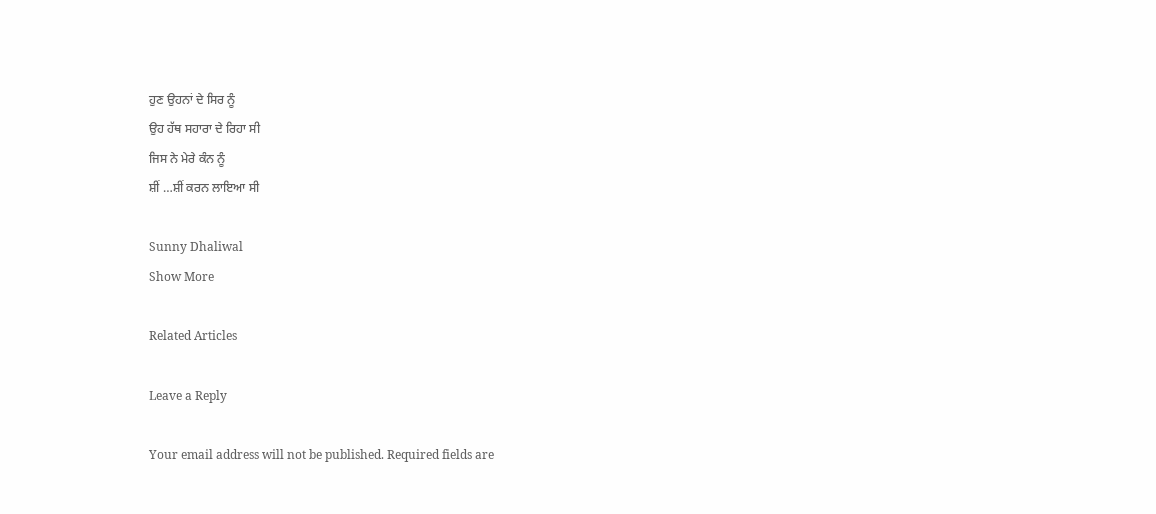ਹੁਣ ਉਹਨਾਂ ਦੇ ਸਿਰ ਨੂੰ
ਉਹ ਹੱਥ ਸਹਾਰਾ ਦੇ ਰਿਹਾ ਸੀ
ਜਿਸ ਨੇ ਮੇਰੇ ਕੰਨ ਨੂੰ
ਸ਼ੀਂ …ਸ਼ੀਂ ਕਰਨ ਲਾਇਆ ਸੀ

Sunny Dhaliwal
Show More

Related Articles

Leave a Reply

Your email address will not be published. Required fields are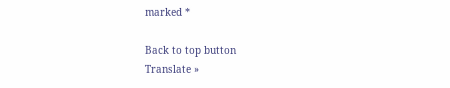marked *

Back to top button
Translate »